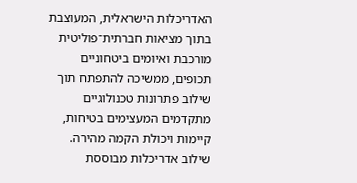האדריכלות הישראלית, המעוצבת בתוך מציאות חברתית־פוליטית מורכבת ואיומים ביטחוניים תכופים, ממשיכה להתפתח תוך שילוב פתרונות טכנולוגיים מתקדמים המעצימים בטיחות, קיימות ויכולת הקמה מהירה. שילוב אדריכלות מבוססת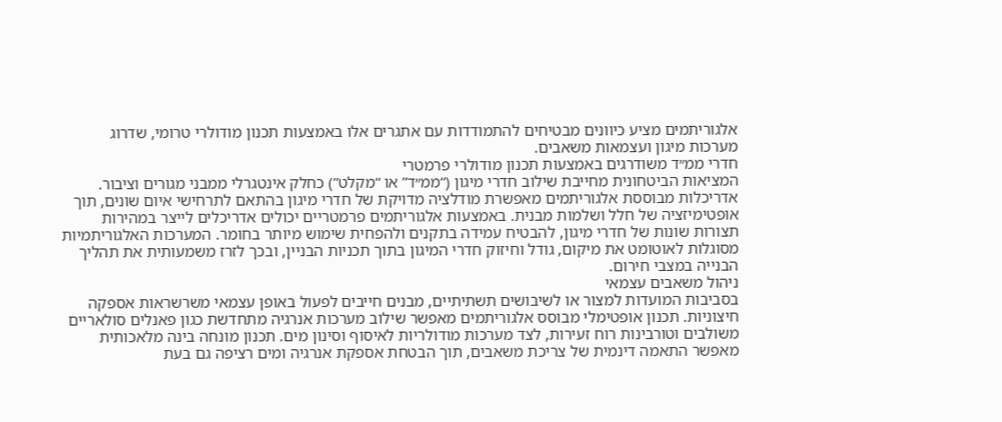אלגוריתמים מציע כיוונים מבטיחים להתמודדות עם אתגרים אלו באמצעות תכנון מודולרי טרומי, שדרוג מערכות מיגון ועצמאות משאבים.
חדרי ממ״ד משודרגים באמצעות תכנון מודולרי פרמטרי
המציאות הביטחונית מחייבת שילוב חדרי מיגון (“ממ״ד” או “מקלט”) כחלק אינטגרלי ממבני מגורים וציבור. אדריכלות מבוססת אלגוריתמים מאפשרת מודלציה מדויקת של חדרי מיגון בהתאם לתרחישי איום שונים, תוך אופטימיזציה של חלל ושלמות מבנית. באמצעות אלגוריתמים פרמטריים יכולים אדריכלים לייצר במהירות תצורות שונות של חדרי מיגון, להבטיח עמידה בתקנים ולהפחית שימוש מיותר בחומר. המערכות האלגוריתמיות מסוגלות לאוטומט את מיקום, גודל וחיזוק חדרי המיגון בתוך תכניות הבניין, ובכך לזרז משמעותית את תהליך הבנייה במצבי חירום.
ניהול משאבים עצמאי
בסביבות המועדות למצור או לשיבושים תשתיתיים, מבנים חייבים לפעול באופן עצמאי משרשראות אספקה חיצוניות. תכנון אופטימלי מבוסס אלגוריתמים מאפשר שילוב מערכות אנרגיה מתחדשת כגון פאנלים סולאריים משולבים וטורבינות רוח זעירות, לצד מערכות מודולריות לאיסוף וסינון מים. תכנון מונחה בינה מלאכותית מאפשר התאמה דינמית של צריכת משאבים, תוך הבטחת אספקת אנרגיה ומים רציפה גם בעת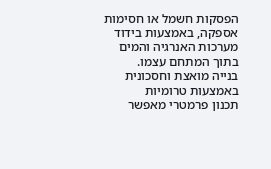הפסקות חשמל או חסימות אספקה, באמצעות בידוד מערכות האנרגיה והמים בתוך המתחם עצמו.
בנייה מואצת וחסכונית באמצעות טרומיות
תכנון פרמטרי מאפשר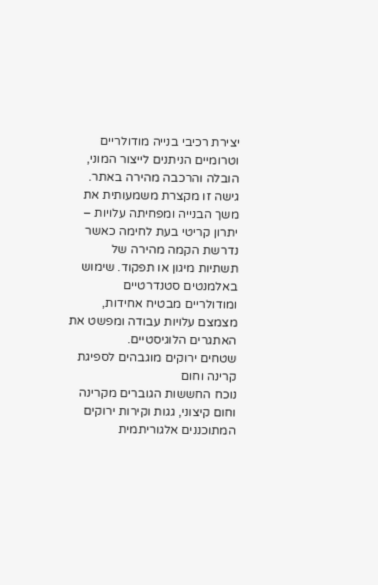יצירת רכיבי בנייה מודולריים וטרומיים הניתנים לייצור המוני, הובלה והרכבה מהירה באתר. גישה זו מקצרת משמעותית את משך הבנייה ומפחיתה עלויות – יתרון קריטי בעת לחימה כאשר נדרשת הקמה מהירה של תשתיות מיגון או תפקוד. שימוש באלמנטים סטנדרטיים ומודולריים מבטיח אחידות, מצמצם עלויות עבודה ומפשט את האתגרים הלוגיסטיים.
שטחים ירוקים מוגבהים לספיגת קרינה וחום
נוכח החששות הגוברים מקרינה וחום קיצוני, גגות וקירות ירוקים המתוכננים אלגוריתמית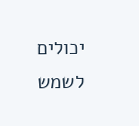יכולים לשמש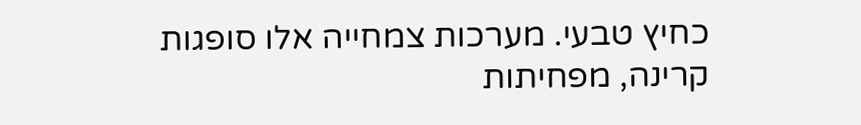כחיץ טבעי. מערכות צמחייה אלו סופגות קרינה, מפחיתות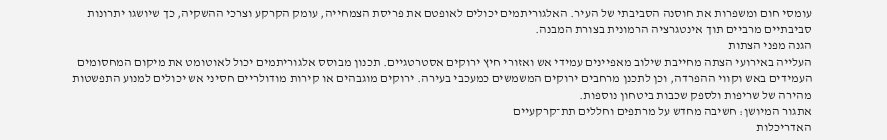עומסי חום ומשפרות את חוסנה הסביבתי של העיר. האלגוריתמים יכולים לאופטם את פריסת הצמחייה, עומק הקרקע וצרכי ההשקיה, כך שיושגו יתרונות סביבתיים מרביים תוך אינטגרציה הרמונית בצורת המבנה.
הגנה מפני הצתות
העלייה באירועי הצתה מחייבת שילוב מאפיינים עמידי אש ואזורי חיץ ירוקים אסטרטגיים. תכנון מבוסס אלגוריתמים יכול לאוטומט את מיקום המחסומים העמידים באש וקווי ההפרדה, וכן לתכנן מרחבים ירוקים המשמשים כמעכבי בעירה. ירוקים מוגבהים או קירות מודולריים חסיני אש יכולים למנוע התפשטות מהירה של שריפות ולספק שכבות ביטחון נוספות.
אתגור המיושן: חשיבה מחדש על מרתפים וחללים תת־קרקעיים
האדריכלות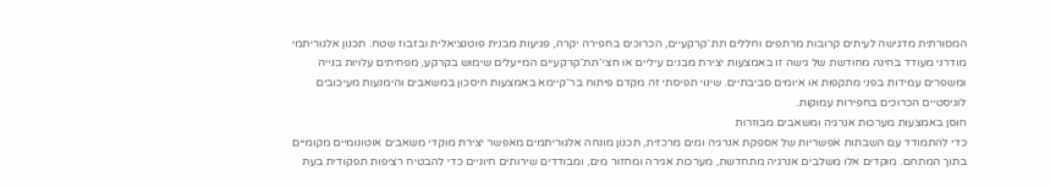המסורתית מדגישה לעיתים קרובות מרתפים וחללים תת־קרקעיים, הכרוכים בחפירה יקרה, פגיעות מבנית פוטנציאלית ובזבוז שטח. תכנון אלגוריתמי מודרני מעודד בחינה מחודשת של גישה זו באמצעות יצירת מבנים עיליים או חצי־תת־קרקעיים המייעלים שימוש בקרקע, מפחיתים עלויות בנייה ומשפרים עמידות בפני מתקפות או איומים סביבתיים. שינוי תפיסתי זה מקדם פיתוח בר־קיימא באמצעות חיסכון במשאבים והימנעות מעיכובים לוגיסטיים הכרוכים בחפירות עמוקות.
חוסן באמצעות מערכות אנרגיה ומשאבים מבוזרות
כדי להתמודד עם השבתות אפשריות של אספקת אנרגיה ומים מרכזית, תכנון מונחה אלגוריתמים מאפשר יצירת מוקדי משאבים אוטונומיים מקומיים בתוך המתחם. מוקדים אלו משלבים אנרגיה מתחדשת, מערכות אגירה ומחזור מים, ומבודדים שירותים חיוניים כדי להבטיח רציפות תפקודית בעת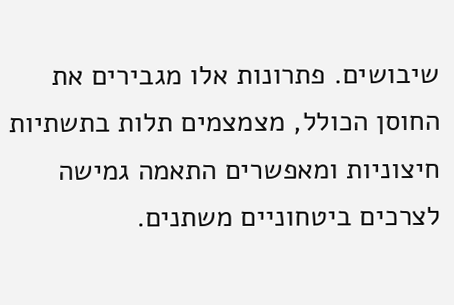שיבושים. פתרונות אלו מגבירים את החוסן הכולל, מצמצמים תלות בתשתיות חיצוניות ומאפשרים התאמה גמישה לצרכים ביטחוניים משתנים.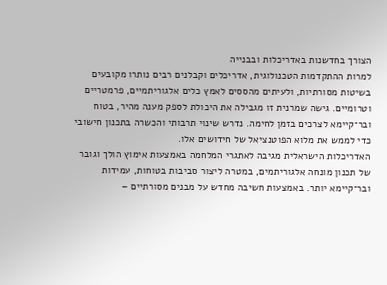הצורך בחדשנות באדריכלות ובבנייה
למרות ההתקדמות הטכנולוגית, אדריכלים וקבלנים רבים נותרו מקובעים בשיטות מסורתיות, ולעיתים מהססים לאמץ כלים אלגוריתמיים, פרמטריים וטרומיים. גישה שמרנית זו מגבילה את היכולת לספק מענה מהיר, בטוח ובר־קיימא לצרכים בזמן לחימה. נדרש שינוי תרבותי והכשרה בתכנון חישובי כדי לממש את מלוא הפוטנציאל של חידושים אלו.
האדריכלות הישראלית מגיבה לאתגרי המלחמה באמצעות אימוץ הולך וגובר של תכנון מונחה אלגוריתמים, במטרה ליצור סביבות בטוחות, עמידות ובר־קיימא יותר. באמצעות חשיבה מחדש על מבנים מסורתיים –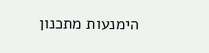הימנעות מתכנון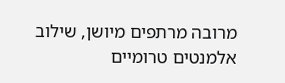מרובה מרתפים מיושן, שילוב אלמנטים טרומיים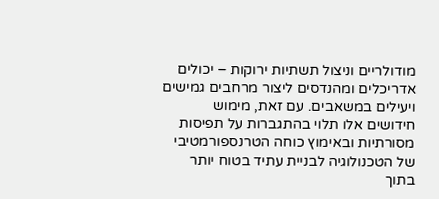מודולריים וניצול תשתיות ירוקות – יכולים אדריכלים ומהנדסים ליצור מרחבים גמישים ויעילים במשאבים. עם זאת, מימוש חידושים אלו תלוי בהתגברות על תפיסות מסורתיות ובאימוץ כוחה הטרנספורמטיבי של הטכנולוגיה לבניית עתיד בטוח יותר בתוך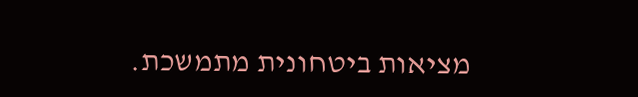מציאות ביטחונית מתמשכת.